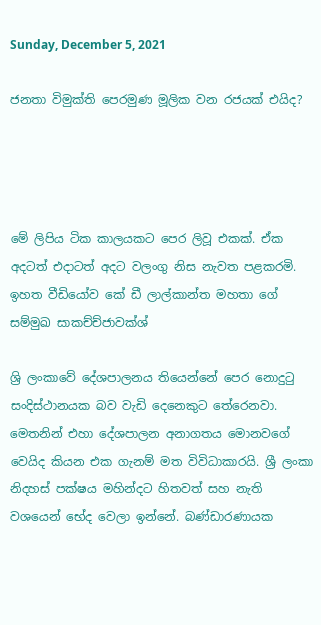Sunday, December 5, 2021

ජනතා විමුක්ති පෙරමුණ මූලික වන රජයක් එයිද?




මේ ලිපිය ටික කාලයකට පෙර ලිවූ එකක්. ඒක අදටත් එදාටත් අදට වලංගු නිස නැවත පළකරමි. ඉහත වීඩියෝව කේ ඩී ලාල්කාන්ත මහතා ගේ සම්මුඛ සාකච්ච්ජාවක්ශ්‍

ශ්‍රි ලංකාවේ දේශපාලනය තියෙන්නේ පෙර නොදුටු සංදිස්ථානයක බව වැඩි දෙනෙකුට තේරෙනවා. මෙතනින් එහා දේශපාලන අනාගතය මොනවගේ වෙයිද කියන එක ගැනම් මත විවිධාකාරයි. ශ්‍රී ලංකා නිදහස් පක්ෂය මහින්දට හිතවත් සහ නැති වශයෙන් භේද වෙලා ඉන්නේ. බණ්ඩාරණායක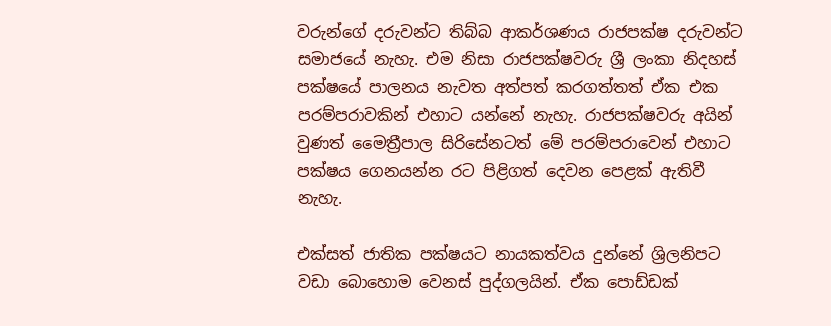වරුන්ගේ දරුවන්ට තිබ්බ ආකර්ශණය රාජපක්ෂ දරුවන්ට සමාජයේ නැහැ. එම නිසා රාජපක්ෂවරු ශ්‍රී ලංකා නිදහස් පක්ෂයේ පාලනය නැවත අත්පත් කරගත්තත් ඒක එක පරම්පරාවකින් එහාට යන්නේ නැහැ. රාජපක්ෂවරු අයින් වුණත් මෛත්‍රීපාල සිරිසේනටත් මේ පරම්පරාවෙන් එහාට පක්ෂය ගෙනයන්න රට පිළිගත් දෙවන පෙළක් ඇතිවී නැහැ.

එක්සත් ජාතික පක්ෂයට නායකත්වය දුන්නේ ශ්‍රිලනිපට වඩා බොහොම වෙනස් පුද්ගලයින්. ඒක පොඩ්ඩක්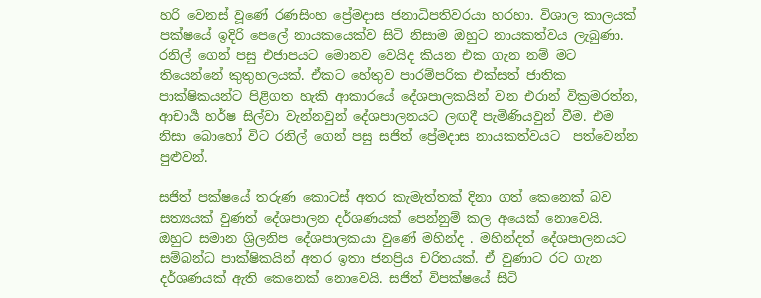හරි වෙනස් වූණේ රණසිංහ ප්‍රේමදාස ජනාධිපතිවරයා හරහා. විශාල කාලයක් පක්ෂයේ ඉදිරි පෙලේ නායකයෙක්ව සිටි නිසාම ඔහුට නායකත්වය ලැබුණා. රනිල් ගෙන් පසු එජාපයට මොනව වෙයිද කියන එක ගැන නම් මට තියෙන්නේ කුතුහලයක්. ඒකට හේතුව පාරම්පරික එක්සත් ජාතික පාක්ෂිකයන්ට පිළිගත හැකි ආකාරයේ දේශපාලකයින් වන එරාන් වික්‍රමරත්න, ආචාර්‍ය හර්ෂ සිල්වා වැන්නවුන් දේශපාලනයට ලඟදී පැමිණියවුන් වීම. එම නිසා බොහෝ විට රනිල් ගෙන් පසු සජිත් ප්‍රේමදාස නායකත්වයට  පත්වෙන්න පුළුවන්.

සජිත් පක්ෂයේ තරුණ කොටස් අතර කැමැත්තක් දිනා ගත් කෙනෙක් බව සත්‍යයක් වුණත් දේශපාලන දර්ශණයක් පෙන්නුම් කල අයෙක් නොවෙයි. ඔහුට සමාන ශ්‍රිලනිප දේශපාලකයා වුණේ මහින්ද . මහින්දත් දේශපාලනයට සම්බන්ධ පාක්ෂිකයින් අතර ඉතා ජනප්‍රිය චරිතයක්. ඒ වුණාට රට ගැන දර්ශණයක් ඇති කෙනෙක් නොවෙයි. සජිත් විපක්ෂයේ සිටි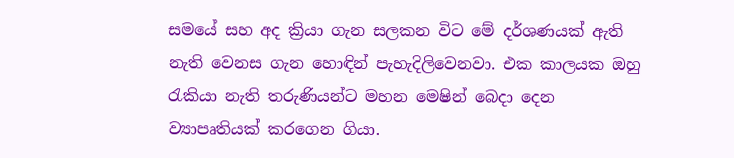සමයේ සහ අද ක්‍රියා ගැන සලකන විට මේ දර්ශණයක් ඇති නැති වෙනස ගැන හොඳින් පැහැදිලිවෙනවා. එක කාලයක ඔහු රැකියා නැති තරුණියන්ට මහන මෙෂින් බෙදා දෙන ව්‍යාපෘතියක් කරගෙන ගියා.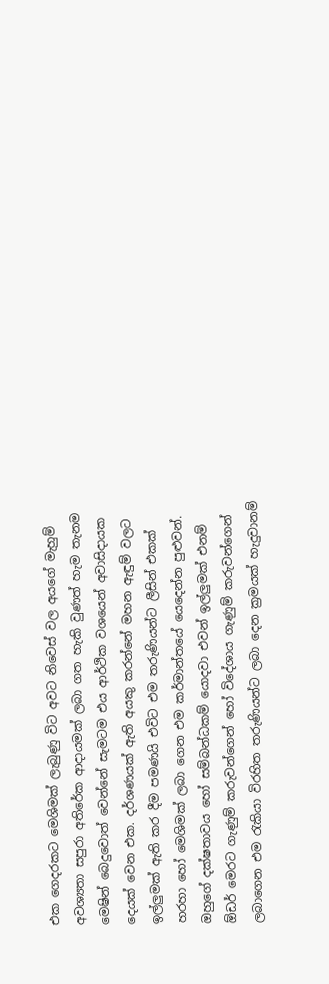එක ගෙදරකට මෙශිමක් ලැබුණු විට අවට නිවෙස් වල අයගේ මැහුම් අවශ්‍යතා සපුරා අතිරේක ආදායමක් ලබා ගත හැකි වුණත් හැම තැනම මෙෂින් බෙදුවොත් වෙන්නේ සැමටම එය ආර්ථික වශයෙන් අවාසිදායක දෙයක් වෙන එක. දර්ශණයක් ඇති අයකු කරන්නේ මහන ඇඳුම් වලට ඉල්ලුමක් ඇති කර දීම පමණයි එවිට එම තරුණියන්ට ලීසින් එකක් හරහා හෝ මෙශිමක් ලබා ගෙන එම කර්මාන්තයේ යෙදෙන්න පුළුවන්. ඔහුගේ දක්ෂතාවය හෝ සම්බන්ධකම් යොදවා එවන් ඉල්ලුමක් එනම් ඕඩර් මෙරට ගැණුම් කරුවන්ගෙන් හෝ විදේශාය ගැණුම් කරුවන්ගෙන් ලබාගෙන එම රැකියා විරහිත තරුණියන්ට ලබා දෙන ක්‍රමයක් හැදුවානම්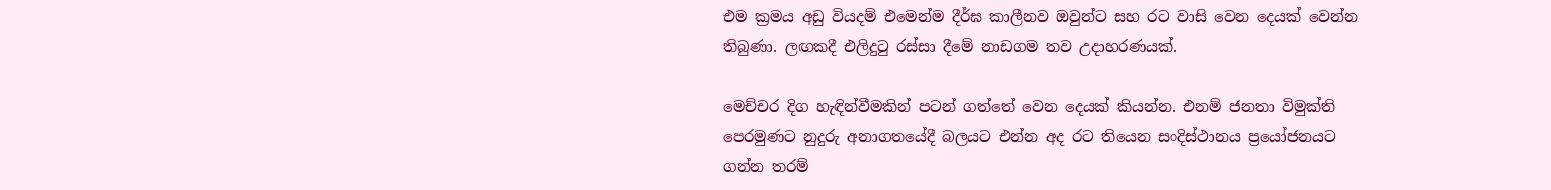එම ක්‍රමය අඩු වියදම් එමෙන්ම දීර්ඝ කාලීනව ඔවුන්ට සහ රට වාසි වෙන දෙයක් වෙන්න තිබුණා. ලඟකදී එලිදුටු රස්සා දීමේ නාඩගම තව උදාහරණයක්.

මෙච්චර දිග හැඳින්වීමකින් පටන් ගත්තේ වෙන දෙයක් කියන්න. එනම් ජනතා විමුක්ති පෙරමුණට නුදුරු අනාගතයේදී බලයට එන්න අද රට තියෙන සංදිස්ථානය ප්‍රයෝජනයට ගන්න තරම්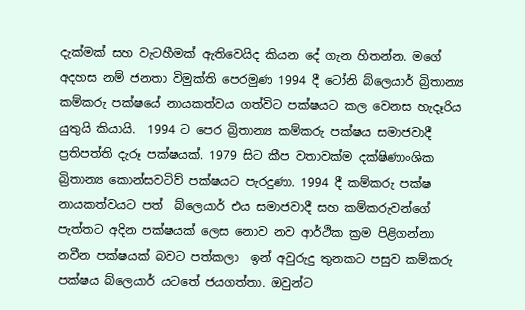දැක්මක් සහ වැටහීමක් ඇතිවෙයිද කියන දේ ගැන හිතන්න. මගේ අදහස නම් ජනතා විමුක්ති පෙරමුණ 1994 දී ටෝනි බ්ලෙයාර් බ්‍රිතාන්‍ය කම්කරු පක්ෂයේ නායකත්වය ගත්විට පක්ෂයට කල වෙනස හැදෑරිය යුතුයි කියායි.  1994 ට පෙර බ්‍රිතාන්‍ය කම්කරු පක්ෂය සමාජවාදී ප්‍රතිපත්ති දැරූ පක්ෂයක්. 1979 සිට කීප වතාවක්ම දක්ෂිණාංශික බ්‍රිතාන්‍ය කොන්සවටිව් පක්ෂයට පැරදුණා. 1994 දී කම්කරු පක්ෂ නායකත්වයට පත්  බ්ලෙයාර් එය සමාජවාදී සහ කම්කරුවන්ගේ පැත්තට අදින පක්ෂයක් ලෙස නොව නව ආර්ථික ක්‍රම පිළිගන්නා නවීන පක්ෂයක් බවට පත්කලා  ඉන් අවුරුදු තුනකට පසුව කම්කරු පක්ෂය බ්ලෙයාර් යටතේ ජයගත්තා. ඔවුන්ට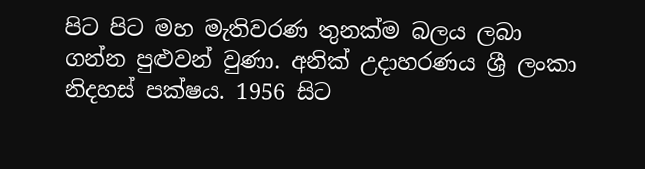පිට පිට මහ මැතිවරණ තුනක්ම බලය ලබා ගන්න පුළුවන් වුණා. අනික් උදාහරණය ශ්‍රී ලංකා නිදහස් පක්ෂය. 1956 සිට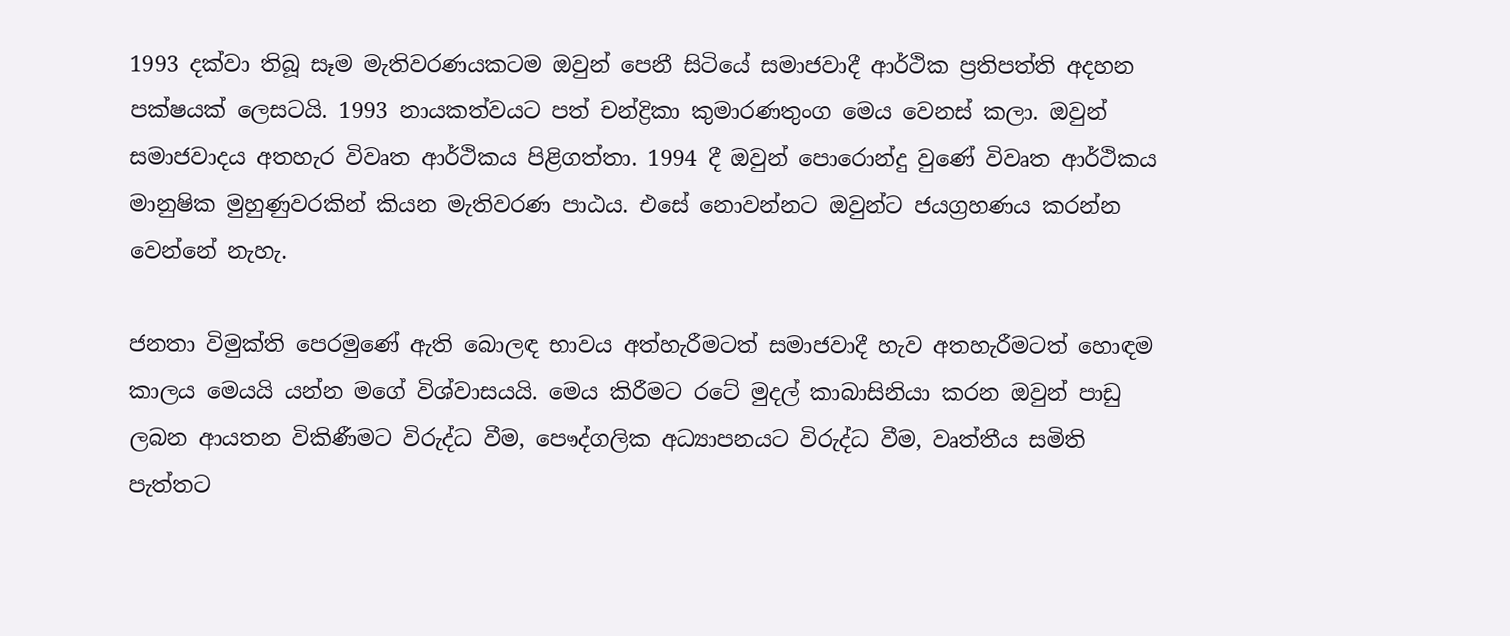1993 දක්වා තිබූ සෑම මැතිවරණයකටම ඔවුන් පෙනී සිටියේ සමාජවාදී ආර්ථික ප්‍රතිපත්ති අදහන පක්ෂයක් ලෙසටයි. 1993 නායකත්වයට පත් චන්ද්‍රිකා කුමාරණතුංග මෙය වෙනස් කලා. ඔවුන් සමාජවාදය අතහැර විවෘත ආර්ථිකය පිළිගත්තා. 1994 දී ඔවුන් පොරොන්දු වුණේ විවෘත ආර්ථිකය මානුෂික මුහුණුවරකින් කියන මැතිවරණ පාඨය. එසේ නොවන්නට ඔවුන්ට ජයග්‍රහණය කරන්න වෙන්නේ නැහැ.

ජනතා විමුක්ති පෙරමුණේ ඇති බොලඳ භාවය අත්හැරීමටත් සමාජවාදී හැව අතහැරීමටත් හොඳම කාලය මෙයයි යන්න මගේ විශ්වාසයයි. මෙය කිරීමට රටේ මුදල් කාබාසිනියා කරන ඔවුන් පාඩු ලබන ආයතන විකිණීමට විරුද්ධ වීම, පෞද්ගලික අධ්‍යාපනයට විරුද්ධ වීම, වෘත්තීය සමිති පැත්තට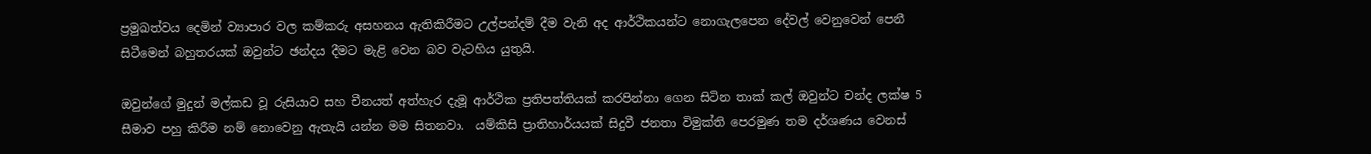ප්‍රමුඛත්වය දෙමින් ව්‍යාපාර වල කම්කරු අසහනය ඇතිකිරීමට උල්පන්දම් දීම වැනි අද ආර්ථිකයන්ට නොගැලපෙන දේවල් වෙනුවෙන් පෙනී සිටීමෙන් බහුතරයක් ඔවුන්ට ඡන්දය දීමට මැළි වෙන බව වැටහිය යුතුයි.

ඔවුන්ගේ මුදුන් මල්කඩ වූ රුසියාව සහ චීනයත් අත්හැර දැමූ ආර්ථික ප්‍රතිපත්තියක් කරපින්නා ගෙන සිටින තාක් කල් ඔවුන්ට චන්ද ලක්ෂ 5 සීමාව පහු කිරීම නම් නොවෙනු ඇතැයි යන්න මම සිතනවා.  යම්කිසි ප්‍රාතිහාර්යයක් සිදුවී ජනතා විමුක්ති පෙරමුණ තම දර්ශණය වෙනස්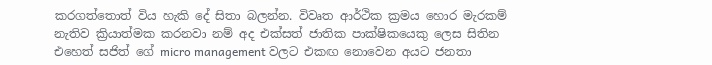කරගත්තොත් විය හැකි දේ සිතා බලන්න. විවෘත ආර්ථික ක්‍රමය හොර මැරකම් නැතිව ක්‍රියාත්මක කරනවා නම් අද එක්සත් ජාතික පාක්ෂිකයෙකු ලෙස සිතින එහෙත් සජිත් ගේ micro management වලට එකඟ නොවෙන අයට ජනතා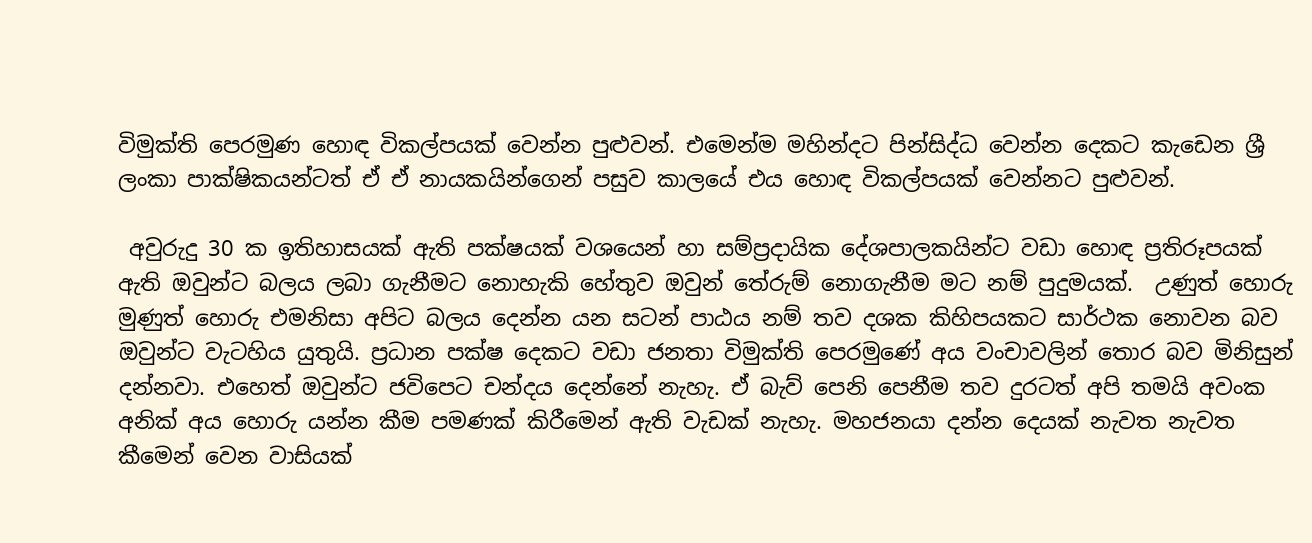විමුක්ති පෙරමුණ හොඳ විකල්පයක් වෙන්න පුළුවන්. එමෙන්ම මහින්දට පින්සිද්ධ වෙන්න දෙකට කැඩෙන ශ්‍රී ලංකා පාක්ෂිකයන්ටත් ඒ ඒ නායකයින්ගෙන් පසුව කාලයේ එය හොඳ විකල්පයක් වෙන්නට පුළුවන්.

 අවුරුදු 30 ක ඉතිහාසයක් ඇති පක්ෂයක් වශයෙන් හා සම්ප්‍රදායික දේශපාලකයින්ට වඩා හොඳ ප්‍රතිරූපයක් ඇති ඔවුන්ට බලය ලබා ගැනීමට නොහැකි හේතුව ඔවුන් තේරුම් නොගැනීම මට නම් පුදුමයක්.  උණුත් හොරු මුණුත් හොරු එමනිසා අපිට බලය දෙන්න යන සටන් පාඨය නම් තව දශක කිහිපයකට සාර්ථක නොවන බව ඔවුන්ට වැටහිය යුතුයි. ප්‍රධාන පක්ෂ දෙකට වඩා ජනතා විමුක්ති පෙරමුණේ අය වංචාවලින් තොර බව මිනිසුන් දන්නවා. එහෙත් ඔවුන්ට ජවිපෙට චන්දය දෙන්නේ නැහැ. ඒ බැව් පෙනි පෙනීම තව දුරටත් අපි තමයි අවංක අනික් අය හොරු යන්න කීම පමණක් කිරීමෙන් ඇති වැඩක් නැහැ. මහජනයා දන්න දෙයක් නැවත නැවත කීමෙන් වෙන වාසියක්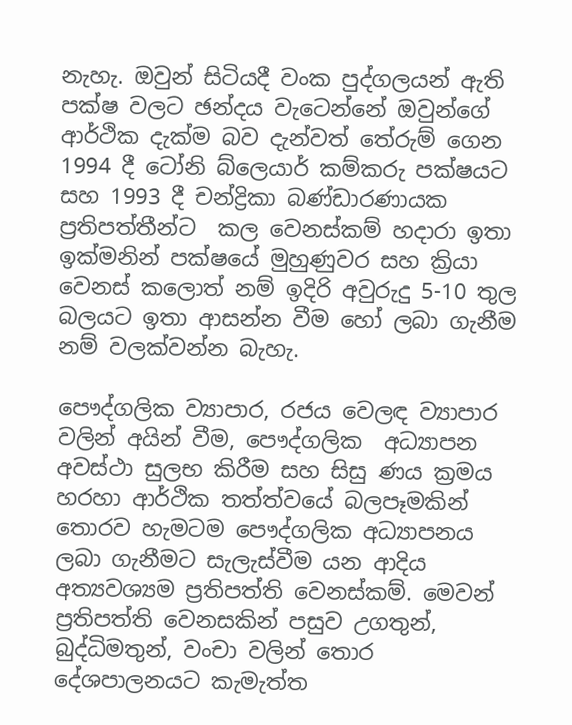නැහැ. ඔවුන් සිටියදී වංක පුද්ගලයන් ඇති  පක්ෂ වලට ඡන්දය වැටෙන්නේ ඔවුන්ගේ ආර්ථික දැක්ම බව දැන්වත් තේරුම් ගෙන 1994 දී ටෝනි බ්ලෙයාර් කම්කරු පක්ෂයට සහ 1993 දී චන්ද්‍රිකා බණ්ඩාරණායක ප්‍රතිපත්තීන්ට  කල වෙනස්කම් හදාරා ඉතා ඉක්මනින් පක්ෂයේ මුහුණුවර සහ ක්‍රියා වෙනස් කලොත් නම් ඉදිරි අවුරුදු 5-10 තුල බලයට ඉතා ආසන්න වීම හෝ ලබා ගැනීම නම් වලක්වන්න බැහැ.

පෞද්ගලික ව්‍යාපාර, රජය වෙලඳ ව්‍යාපාර වලින් අයින් වීම, පෞද්ගලික  අධ්‍යාපන අවස්ථා සුලභ කිරීම සහ සිසු ණය ක්‍රමය හරහා ආර්ථික තත්ත්වයේ බලපෑමකින් තොරව හැමටම පෞද්ගලික අධ්‍යාපනය ලබා ගැනීමට සැලැස්වීම යන ආදිය අත්‍යවශ්‍යම ප්‍රතිපත්ති වෙනස්කම්. මෙවන් ප්‍රතිපත්ති වෙනසකින් පසුව උගතුන්,  බුද්ධිමතුන්, වංචා වලින් තොර දේශපාලනයට කැමැත්ත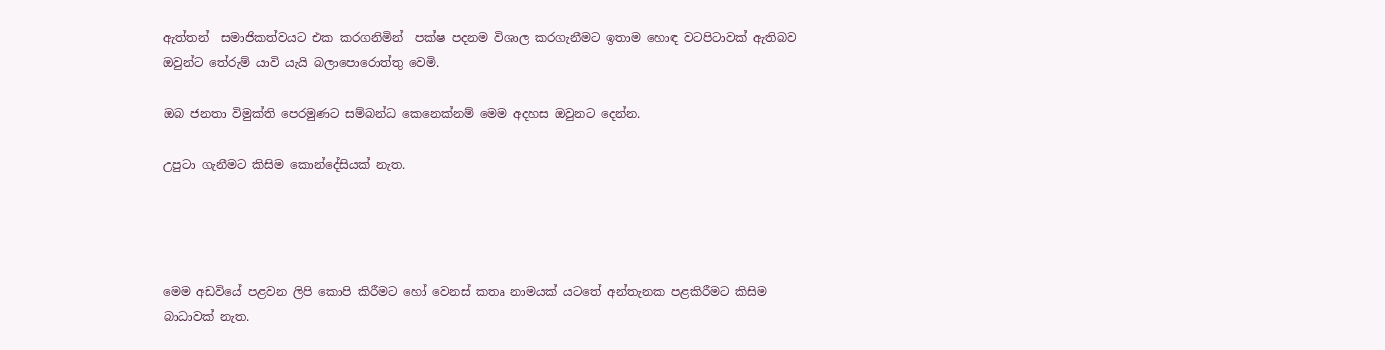ඇත්තන්  සමාජිකත්වයට එක කරගනිමින්  පක්ෂ පදනම විශාල කරගැනීමට ඉතාම හොඳ වටපිටාවක් ඇතිබව ඔවුන්ට තේරුම් යාවි යැයි බලාපොරොත්තු වෙමි.

ඔබ ජනතා විමුක්ති පෙරමුණට සම්බන්ධ කෙනෙක්නම් මෙම අදහස ඔවුනට දෙන්න.

උපුටා ගැනීමට කිසිම කොන්දේසියක් නැත.




මෙම අඩවියේ පළවන ලිපි කොපි කිරීමට හෝ වෙනස් කතෘ නාමයක් යටතේ අන්තැනක පළකිරීමට කිසිම බාධාවක් නැත.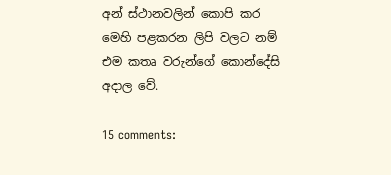අන් ස්ථානවලින් කොපි කර මෙහි පළකරන ලිපි වලට නම් එම කතෘ වරුන්ගේ කොන්දේසි අදාල වේ.

15 comments: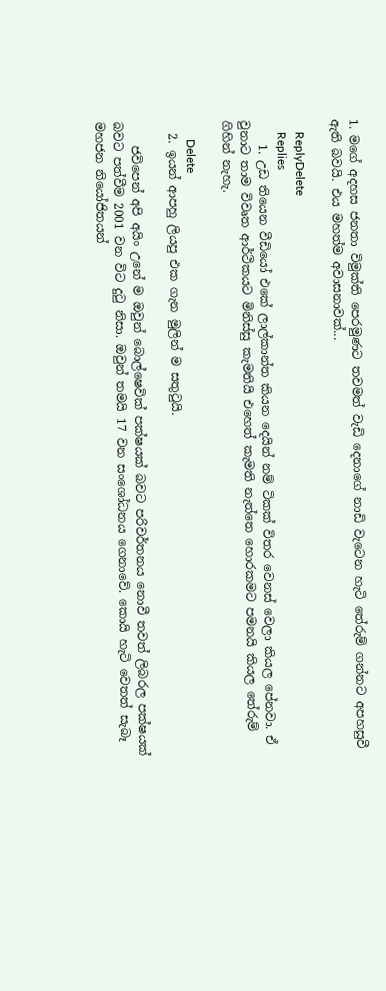1. මගේ අදහස ජනතා විමුක්ති පෙරමුණට තවමත් වැඩි දෙනාගේ නාඩි වැටෙන හැටි තේරුම් ගන්නට අපහසුවී ඇති බවයි. එය මහත්ම අවාසනාවක්...

    ReplyDelete
    Replies
    1. උඩ තියෙන වීඩියෝ එකේ ලාල්කාන්ත කියන දෙයින් නම් ටිකක් විතර වෙනස් වෙලා කියල පේනවා. ඒ වුනාට තාම විවෘත ආර්ථිකයට මිනිස්සු කැමතියි එහෙත් කැමති නැත්තෙ හොරකමට පමනයි කියල තේරුම් ගිහින් නැහැ.

      Delete
  2. ඉයන් ආපහු ලියපු එක ගැන මුලින් ම සතුටුයි.

    ජවිපෙන් අපි අයිං උනේ ම ඔවුන් බොල්ෂෙවික් පක්ෂයක් බවට පරිවර්තනය නොවී තවත් ලිබරල පක්ෂයක් බවට පත්වීම 2001 වන විට දුටු නිසා. ඔවුන් තමයි 17 වන සං‌ශෝධනය ගෙනාවේ. කොයි හැටි වෙතත් සැබෑ මහජන නියෝජිතයන්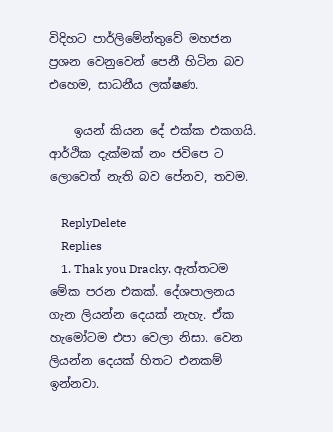විදිහට පාර්ලිමේන්තුවේ මහජන ප්‍රශන වෙනුවෙන් පෙනී හිටින බව එහෙම, සාධනීය ලක්ෂණ.

    ඉයන් කියන දේ එක්ක එකගයි. ආර්ථික දැක්මක් නං ජවිපෙ ට ලොවෙත් නැති බව පේනව, තවම.

    ReplyDelete
    Replies
    1. Thak you Dracky. ඇත්තටම මේක පරන එකක්. දේශපාලනය ගැන ලියන්න දෙයක් නැහැ. ඒක හැමෝටම එපා වෙලා නිසා. වෙන ලියන්න දෙයක් හිතට එනකම් ඉන්නවා.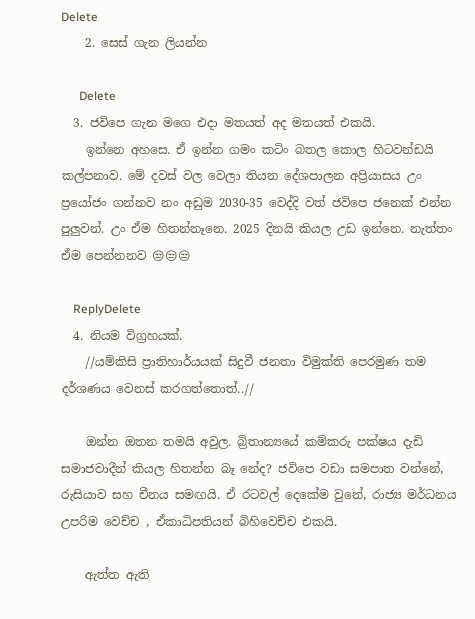Delete
    2. සෙස් ගැන ලියන්න

      Delete
  3. ජවිපෙ ගැන මගෙ එදා මතයත් අද මතයත් එකයි.
    ඉන්නෙ අහසෙ. ඒ ඉන්න ගමං කටිං බතල කොල හිටවන්ඩයි කල්පනාව. මේ දවස් වල වෙලා තියන දේශපාලන අප්‍රියාසය උං ප්‍රයෝජං ගන්නව නං අඩුම 2030-35 වෙද්දි වත් ජවිපෙ ජනෙක් එන්න පුලුවන්. උං ඒම හිතන්නෑනෙ. 2025 දිනයි කියල උඩ ඉන්නෙ. නැත්තං ඒම පෙන්නනව 😒😒😒

    ReplyDelete
  4. නියම විග්‍රහයක්.
    //යම්කිසි ප්‍රාතිහාර්යයක් සිදුවී ජනතා විමුක්ති පෙරමුණ තම දර්ශණය වෙනස් කරගත්තොත්..//

    ඔන්න ඔතන තමයි අවුල. බ්‍රිතාන්‍යයේ කම්කරු පක්ෂය දැඩි සමාජවාදීන් කියල හිතන්න බෑ නේද? ජවිපෙ වඩා සමපාත වන්නේ, රුසියාව සහ චීනය සමඟයි. ඒ රටවල් දෙකේම වුනේ, රාජ්‍ය මර්ධනය උපරිම වෙච්ච , ඒකාධිපතියන් බිහිවෙච්ච එකයි.

    ඇත්ත ඇති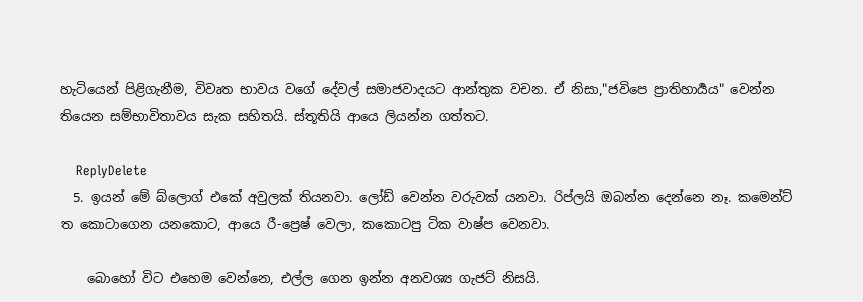හැටියෙන් පිළිගැනීම, විවෘත භාවය වගේ දේවල් සමාජවාදයට ආන්තුක වචන. ඒ නිසා,"ජවිපෙ ප්‍රාතිහාර්‍යය" වෙන්න තියෙන සම්භාවිතාවය සැක සහිතයි. ස්තූතියි ආයෙ ලියන්න ගත්තට.

    ReplyDelete
  5. ඉයන් මේ බ්ලොග් එකේ අවුලක් තියනවා. ලෝඩ් වෙන්න වරුවක් යනවා. රිප්ලයි ඔබන්න දෙන්නෙ නෑ. කමෙන්ට් ත කොටාගෙන යනකොට, ආයෙ රී-ප්‍රෙෂ් වෙලා, කකොටපු ටික වාෂ්ප වෙනවා.

    බොහෝ විට එහෙම වෙන්නෙ, එල්ල ගෙන ඉන්න අනවශ්‍ය ගැජට් නිසයි.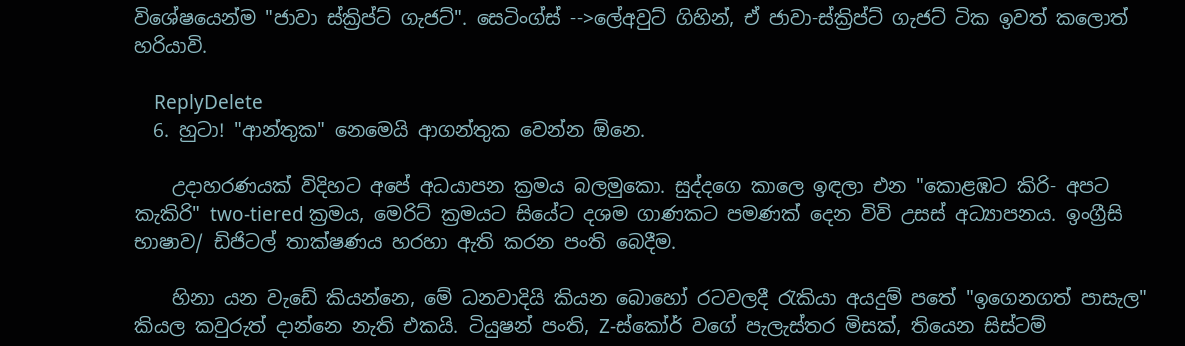විශේෂයෙන්ම "ජාවා ස්ක්‍රිප්ට් ගැජට්". සෙටිංග්ස් -->ලේඅවුට් ගිහින්, ඒ ජාවා-ස්ක්‍රිප්ට් ගැජට් ටික ඉවත් කලොත් හරියාවි.

    ReplyDelete
  6. හුටා! "ආන්තුක" නෙමෙයි ආගන්තුක වෙන්න ඕනෙ.

    උදාහරණයක් විදිහට අපේ අධයාපන ක්‍රමය බලමුකො. සුද්දගෙ කාලෙ ඉඳලා එන "කොළඹට කිරි- අපට කැකිරි" two-tiered ක්‍රමය, මෙරිට් ක්‍රමයට සියේට දශම ගාණකට පමණක් දෙන විවි උසස් අධ්‍යාපනය. ඉංග්‍රීසි භාෂාව/ ඩිජිටල් තාක්ෂණය හරහා ඇති කරන පංති බෙදීම.

    හිනා යන වැඩේ කියන්නෙ, මේ ධනවාදියි කියන බොහෝ රටවලදී රැකියා අයදුම් පතේ "ඉගෙනගත් පාසැල" කියල කවුරුත් දාන්නෙ නැති එකයි. ටියුෂන් පංති, Z-ස්කෝර් වගේ පැලැස්තර මිසක්, තියෙන සිස්ටම්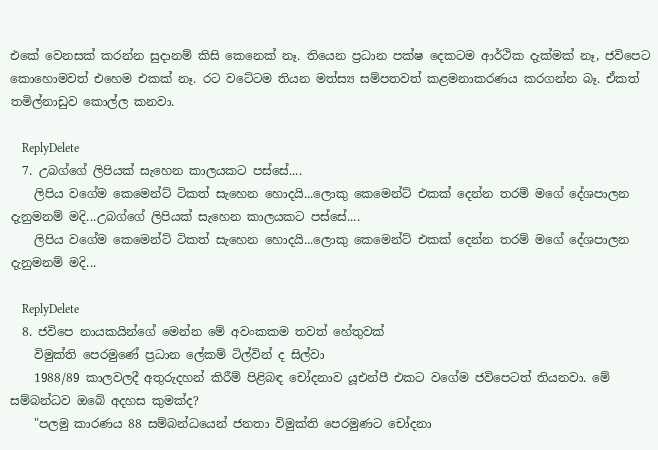එකේ වෙනසක් කරන්න සුදානම් කිසි කෙනෙක් නෑ. තියෙන ප්‍රධාන පක්ෂ දෙකටම ආර්ථික දැක්මක් නෑ, ජවිපෙට කොහොමවත් එහෙම එකක් නෑ. රට වටේටම තියන මත්ස්‍ය සම්පතවත් කළමනාකරණය කරගන්න බෑ. ඒකත් තමිල්නාඩුව කොල්ල කනවා.

    ReplyDelete
  7. උබග්ගේ ලිපියක් සැහෙන කාලයකට පස්සේ....
    ලිපිය වගේම කෙමෙන්ට් ටිකත් සැහෙන හොදයි...ලොකු කෙමෙන්ට් එකක් දෙන්න තරම් මගේ දේශපාලන දැනුමනම් මදි...උබග්ගේ ලිපියක් සැහෙන කාලයකට පස්සේ....
    ලිපිය වගේම කෙමෙන්ට් ටිකත් සැහෙන හොදයි...ලොකු කෙමෙන්ට් එකක් දෙන්න තරම් මගේ දේශපාලන දැනුමනම් මදි...

    ReplyDelete
  8. ජවිපෙ නායකයින්ගේ මෙන්න මේ අවංකකම තවත් හේතුවක්
    විමුක්ති පෙරමුණේ ප්‍රධාන ලේකම් ටිල්වින් ද සිල්වා
    1988/89 කාලවලදී අතුරුදහන් කිරීම් පිළිබඳ චෝදනාව යූඑන්පී එකට වගේම ජවිපෙටත් තියනවා. මේ සම්බන්ධව ඔබේ අදහස කුමක්ද?
    "පලමු කාරණය 88 සම්බන්ධයෙන් ජනතා විමුක්ති පෙරමුණට චෝදනා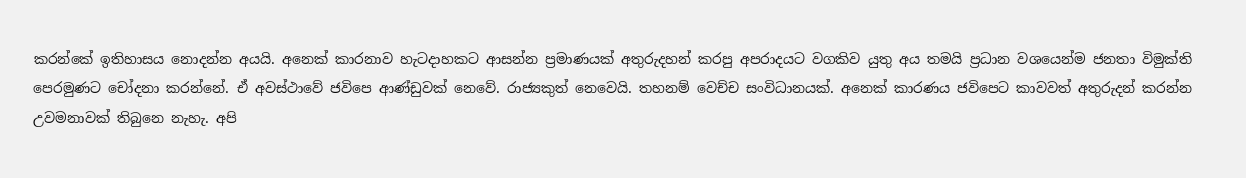කරන්කේ ඉතිහාසය නොදන්න අයයි. අනෙක් කාරනාව හැටදාහකට ආසන්න ප්‍රමාණයක් අතුරුදහන් කරපු අපරාදයට වගකිව යුතු අය තමයි ප්‍රධාන වශයෙන්ම ජනතා විමුක්ති පෙරමුණට චෝදනා කරන්නේ. ඒ අවස්ථාවේ ජවිපෙ ආණ්ඩුවක් නෙවේ. රාජ්‍යකුත් නෙවෙයි. තහනම් වෙච්ච සංවිධානයක්. අනෙක් කාරණය ජවිපෙට කාවවත් අතුරුදන් කරන්න උවමනාවක් තිබුනෙ නැහැ. අපි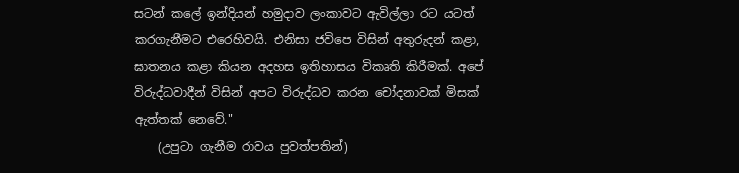සටන් කලේ ඉන්දියන් හමුදාව ලංකාවට ඇවිල්ලා රට යටත් කරගැනීමට එරෙහිවයි. එනිසා ජවිපෙ විසින් අතුරුදන් කළා, ඝාතනය කළා කියන අදහස ඉතිහාසය විකෘති කිරීමක්. අපේ විරුද්ධවාදීන් විසින් අපට විරුද්ධව කරන චෝදනාවක් මිසක් ඇත්තක් නෙවේ."
    (උපුටා ගැනීම රාවය පුවත්පතින්)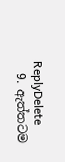ReplyDelete
  9. ඇත්තටම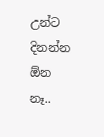උන්ට දිනන්න ඕන නෑ..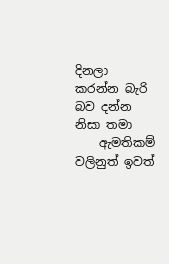දිනලා කරන්න බැරි බව දන්න නිසා තමා
    ඇමතිකම් වලිනුත් ඉවත්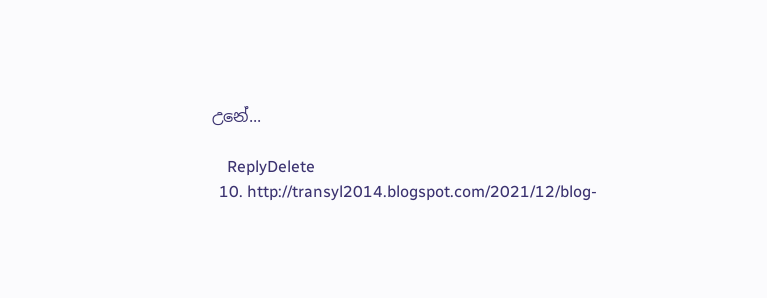උනේ...

    ReplyDelete
  10. http://transyl2014.blogspot.com/2021/12/blog-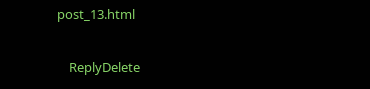post_13.html

    ReplyDelete